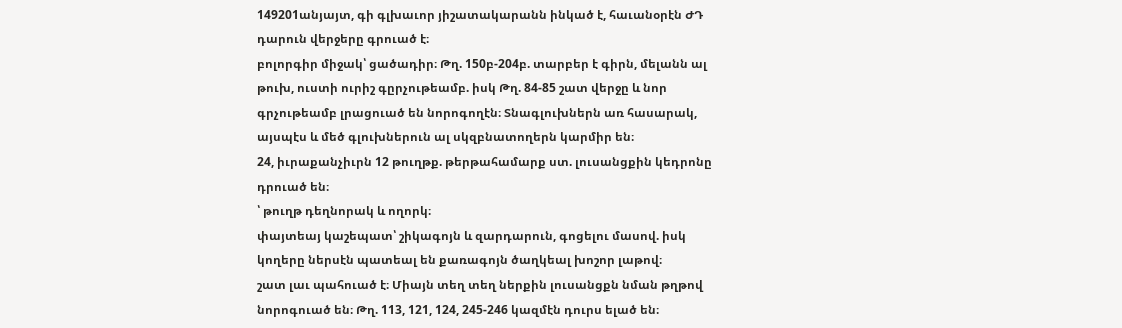149201անյայտ, գի գլխաւոր յիշատակարանն ինկած է, հաւանօրէն ԺԴ դարուն վերջերը գրուած է։
բոլորգիր միջակ՝ ցածադիր։ Թղ. 150բ-204բ. տարբեր է գիրն, մելանն ալ թուխ, ուստի ուրիշ գըրչութեամբ. իսկ Թղ. 84-85 շատ վերջը և նոր գրչութեամբ լրացուած են նորոգողէն։ Տնագլուխներն առ հասարակ, այսպէս և մեծ գլուխներուն ալ սկզբնատողերն կարմիր են։
24, իւրաքանչիւրն 12 թուղթք. թերթահամարք ստ. լուսանցքին կեդրոնը դրուած են։
՝ թուղթ դեղնորակ և ողորկ։
փայտեայ կաշեպատ՝ շիկագոյն և զարդարուն, գոցելու մասով. իսկ կողերը ներսէն պատեալ են քառագոյն ծաղկեալ խոշոր լաթով։
շատ լաւ պահուած է։ Միայն տեղ տեղ ներքին լուսանցքն նման թղթով նորոգուած են։ Թղ. 113, 121, 124, 245-246 կազմէն դուրս ելած են։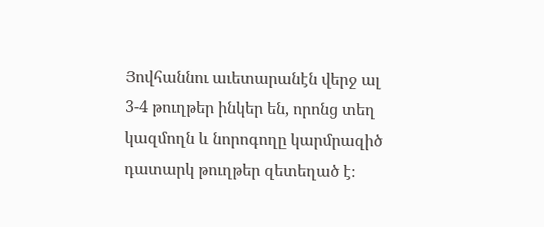Յովհաննու աւետարանէն վերջ ալ 3-4 թուղթեր ինկեր են, որոնց տեղ կազմողն և նորոգողը կարմրազիծ դատարկ թուղթեր զետեղած է։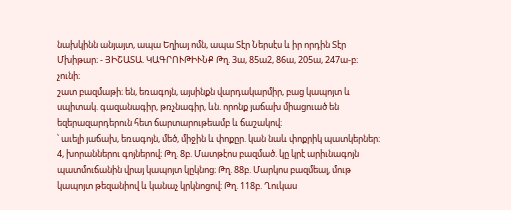նախկինն անյայտ, ապա Եղիայ ոմն, ապա Տէր Ներսէս և իր որդին Տէր Մխիթար։ - ՅԻՇԱՏԱ. ԿԱԳՐՈՒԹԻՒՆՔ Թղ. 3ա, 85ա2, 86ա, 205ա, 247ա-բ։
չունի։
շատ բազմաթի։ են, եռագոյն, այսինքն վարդակարմիր, բաց կապոյտ և սպիտակ. գազանագիր, թռչնագիր, ևն. որոնք յաճախ միացուած են եզերազարդերուն հետ ճարտարութեամբ և ճաշակով։
՝ աւելի յաճախ, եռագոյն, մեծ, միջին և փոքըր. կան նաև փոքրիկ պատկերներ։
4, խորաններու գոյներով։ Թղ. 8բ. Մատթէոս բազմած. կը կրէ արիւնագոյն պատմուճանին վրայ կապոյտ կըկնոց։ Թղ. 88բ. Մարկոս բազմեալ, մութ կապոյտ թեզանիով և կանաչ կրկնոցով։ Թղ. 118բ. Ղուկաս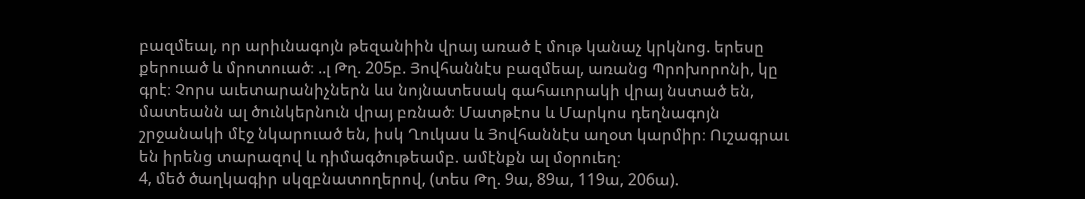բազմեալ, որ արիւնագոյն թեզանիին վրայ առած է մութ կանաչ կրկնոց. երեսը քերուած և մրոտուած։ ..լ Թղ. 205բ. Յովհաննէս բազմեալ, առանց Պրոխորոնի, կը գրէ։ Չորս աւետարանիչներն ևս նոյնատեսակ գահաւորակի վրայ նստած են, մատեանն ալ ծունկերնուն վրայ բռնած։ Մատթէոս և Մարկոս դեղնագոյն շրջանակի մէջ նկարուած են, իսկ Ղուկաս և Յովհաննէս աղօտ կարմիր։ Ուշագրաւ են իրենց տարազով և դիմագծութեամբ. ամէնքն ալ մօրուեղ։
4, մեծ ծաղկագիր սկզբնատողերով, (տես Թղ. 9ա, 89ա, 119ա, 206ա).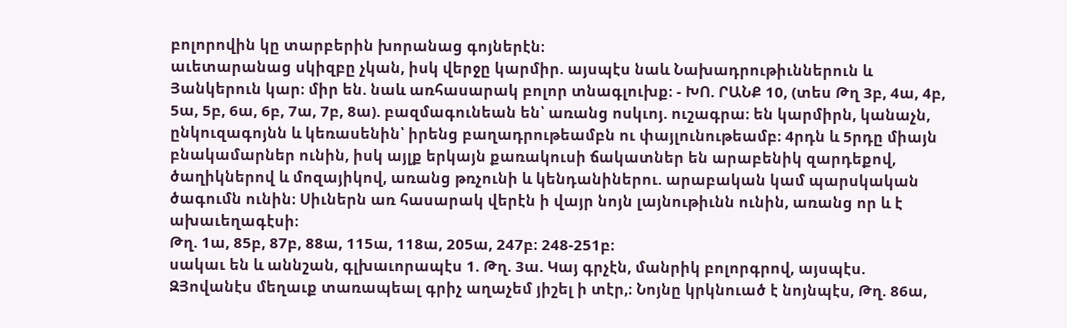բոլորովին կը տարբերին խորանաց գոյներէն։
աւետարանաց սկիզբը չկան, իսկ վերջը կարմիր. այսպէս նաև Նախադրութիւններուն և Յանկերուն կար։ միր են. նաև առհասարակ բոլոր տնագլուխք։ - ԽՈ. ՐԱՆՔ 10, (տես Թղ 3բ, 4ա, 4բ, 5ա, 5բ, 6ա, 6բ, 7ա, 7բ, 8ա). բազմագունեան են՝ առանց ոսկւոյ. ուշագրա։ են կարմիրն, կանաչն, ընկուզագոյնն և կեռասենին՝ իրենց բաղադրութեամբն ու փայլունութեամբ։ 4րդն և 5րդը միայն բնակամարներ ունին, իսկ այլք երկայն քառակուսի ճակատներ են արաբենիկ զարդեքով, ծաղիկներով և մոզայիկով, առանց թռչունի և կենդանիներու. արաբական կամ պարսկական ծագումն ունին։ Սիւներն առ հասարակ վերէն ի վայր նոյն լայնութիւնն ունին, առանց որ և է ախաւեղագէսի։
Թղ. 1ա, 85բ, 87բ, 88ա, 115ա, 118ա, 205ա, 247բ։ 248-251բ։
սակաւ են և աննշան, գլխաւորապէս 1. Թղ. 3ա. Կայ գրչէն, մանրիկ բոլորգրով, այսպէս. ԶՅովանէս մեղաւք տառապեալ գրիչ աղաչեմ յիշել ի տէր,։ Նոյնը կրկնուած է նոյնպէս, Թղ. 86ա,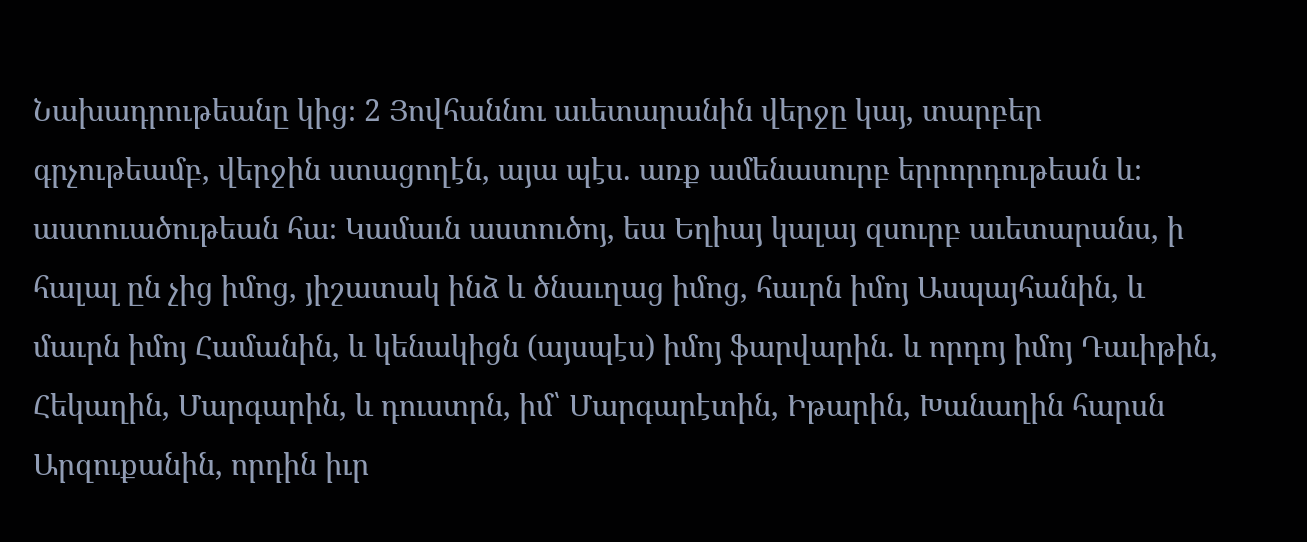Նախադրութեանը կից։ 2 Յովհաննու աւետարանին վերջը կայ, տարբեր գրչութեամբ, վերջին ստացողէն, այա պէս. առք ամենասուրբ երրորդութեան և։ աստուածութեան հա։ Կամաւն աստուծոյ, եա Եղիայ կալայ զսուրբ աւետարանս, ի հալալ ըն չից իմոց, յիշատակ ինձ և ծնաւղաց իմոց, հաւրն իմոյ Ասպայհանին, և մաւրն իմոյ Համանին, և կենակիցն (այսպէս) իմոյ ֆարվարին. և որդոյ իմոյ Դաւիթին, Հեկաղին, Մարգարին, և դուստրն, իմ՝ Մարգարէտին, Իթարին, Խանաղին հարսն Արզուքանին, որդին իւր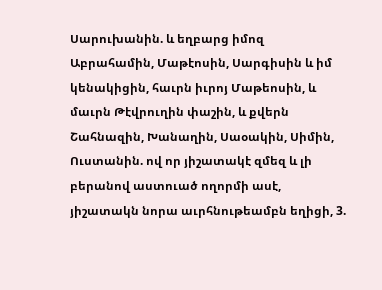Սարուխանին. և եղբարց իմոզ Աբրահամին, Մաթէոսին, Սարգիսին և իմ կենակիցին, հաւրն իւրոյ Մաթեոսին, և մաւրն Թէվրուղին փաշին, և քվերն Շահնազին, Խանաղին, Սաօակին, Սիմին, Ուստանին. ով որ յիշատակէ զմեզ և լի բերանով աստուած ողորմի ասէ, յիշատակն նորա աւրհնութեամբն եղիցի, 3.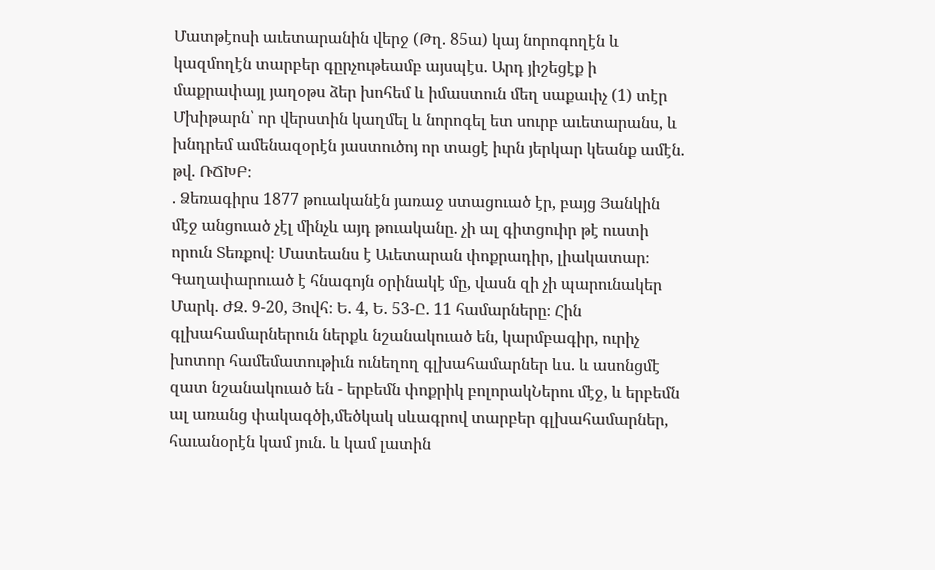Մատթէոսի աւետարանին վերջ (Թղ. 85ա) կայ նորոգողէն և կազմողէն տարբեր գըրչութեամբ այսպէս. Արդ յիշեցէք ի մաքրափայլ յաղօթս ձեր խոհեմ և իմաստուն մեղ սաքաւիչ (1) տէր Մխիթարն՝ որ վերստին կաղմել և նորոգել ետ սուրբ աւետարանս, և խնդրեմ ամենազօրէն յաստուծոյ որ տացէ իւրն յերկար կեանք ամէն. թվ. ՌՃԽԲ։
. Ձեռագիրս 1877 թուականէն յառաջ ստացուած էր, բայց Յանկին մէջ անցուած չէլ մինչև այդ թուականը. չի ալ գիտցուիր թէ ուստի որուն Տեռքով։ Մատեանս է Աւետարան փոքրադիր, լիակատար։ Գաղափարուած է հնագոյն օրինակէ մը, վասն զի չի պարունակեր Մարկ. ԺԶ. 9-20, Յովհ։ Ե. 4, Ե. 53-Ը. 11 համարները։ Հին գլխահամարներուն ներքև նշանակուած են, կարմբագիր, ուրիչ խոտոր համեմատութիւն ունեղող գլխահամարներ ևս. և ասոնցմէ զատ նշանակուած են - երբեմն փոքրիկ բոլորակՆերու մէջ, և երբեմն ալ առանց փակագծի,մեծկակ սևագրով տարբեր գլխահամարներ, հաւանօրէն կամ յուն. և կամ լատին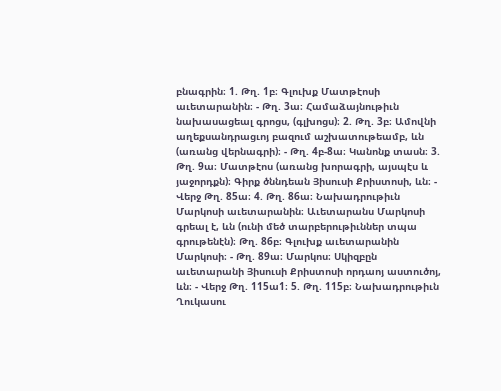բնագրին։ 1. Թղ. 1բ։ Գլուխք Մատթէոսի աւետարանին։ - Թղ. 3ա։ Համաձայնութիւն նախասացեալ գրոցս, (գլխոցս)։ 2. Թղ. 3բ։ Ամովնի աղեքսանդրացւոյ բազում աշխատութեամբ, ևն (առանց վերնագրի)։ - Թղ. 4բ-8ա։ Կանոնք տասն։ 3. Թղ. 9ա։ Մատթէոս (առանց խորագրի, այսպէս և յաջորդքն)։ Գիրք ծննդեան Յիսուսի Քրիստոսի, ևն։ - Վերջ Թղ. 85ա։ 4. Թղ. 86ա։ Նախադրութիւն Մարկոսի աւետարանին։ Աւետարանս Մարկոսի գրեալ է, ևն (ունի մեծ տարբերութիւններ տպա գրութենէն)։ Թղ. 86բ։ Գլուխք աւետարանին Մարկոսի։ - Թղ. 89ա։ Մարկոս։ Սկիզբըն աւետարանի Յիսուսի Քրիստոսի որդաոյ աստուծոյ, ևն։ - Վերջ Թղ. 115ա1։ 5. Թղ. 115բ։ Նախադրութիւն Ղուկասու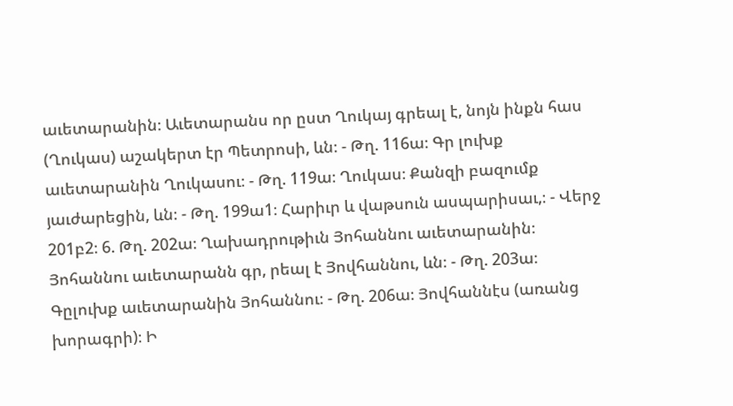աւետարանին։ Աւետարանս որ ըստ Ղուկայ գրեալ է, նոյն ինքն հաս (Ղուկաս) աշակերտ էր Պետրոսի, ևն։ - Թղ. 116ա։ Գր լուխք աւետարանին Ղուկասու։ - Թղ. 119ա։ Ղուկաս։ Քանզի բազումք յաւժարեցին, ևն։ - Թղ. 199ա1։ Հարիւր և վաթսուն ասպարիսաւ,։ - Վերջ 201բ2։ 6. Թղ. 202ա։ Ղախադրութիւն Յոհաննու աւետարանին։ Յոհաննու աւետարանն գր, րեալ է Յովհաննու, ևն։ - Թղ. 203ա։ Գըլուխք աւետարանին Յոհաննու։ - Թղ. 206ա։ Յովհաննէս (առանց խորագրի)։ Ի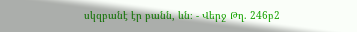սկզբանէ էր բանն, ևն։ - Վերջ Թղ. 246բ2